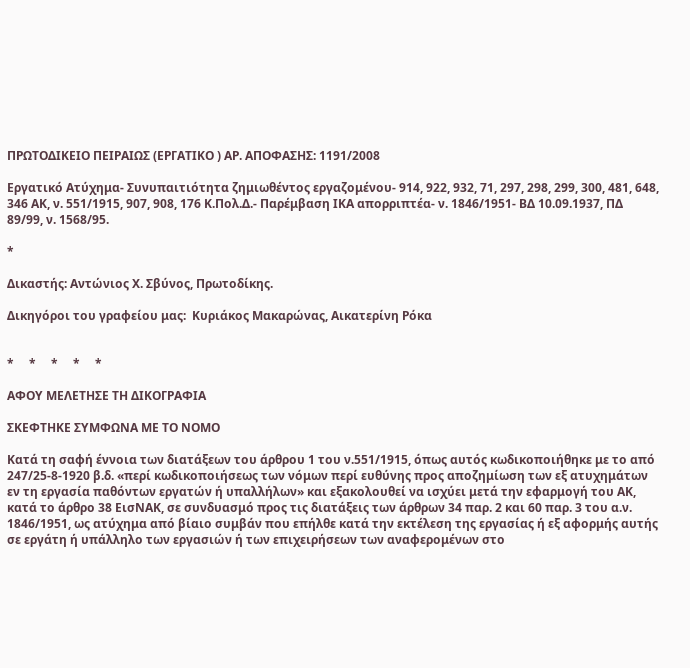ΠΡΩΤΟΔΙΚΕΙΟ ΠΕΙΡΑΙΩΣ (ΕΡΓΑΤΙΚΟ ) ΑΡ. ΑΠΟΦΑΣΗΣ: 1191/2008

Εργατικό Ατύχημα- Συνυπαιτιότητα ζημιωθέντος εργαζομένου- 914, 922, 932, 71, 297, 298, 299, 300, 481, 648, 346 ΑΚ, ν. 551/1915, 907, 908, 176 Κ.Πολ.Δ.- Παρέμβαση ΙΚΑ απορριπτέα- ν. 1846/1951- ΒΔ 10.09.1937, ΠΔ 89/99, ν. 1568/95.

*

Δικαστής: Αντώνιος Χ. Σβύνος, Πρωτοδίκης.

Δικηγόροι του γραφείου μας:  Κυριάκος Μακαρώνας, Αικατερίνη Ρόκα


*     *     *     *     *

ΑΦΟΥ ΜΕΛΕΤΗΣΕ ΤΗ ΔΙΚΟΓΡΑΦΙΑ

ΣΚΕΦΤΗΚΕ ΣΥΜΦΩΝΑ ΜΕ ΤΟ ΝΟΜΟ

Κατά τη σαφή έννοια των διατάξεων του άρθρου 1 του ν.551/1915, όπως αυτός κωδικοποιήθηκε με το από 247/25-8-1920 β.δ. «περί κωδικοποιήσεως των νόμων περί ευθύνης προς αποζημίωση των εξ ατυχημάτων εν τη εργασία παθόντων εργατών ή υπαλλήλων» και εξακολουθεί να ισχύει μετά την εφαρμογή του ΑΚ, κατά το άρθρο 38 ΕισΝΑΚ, σε συνδυασμό προς τις διατάξεις των άρθρων 34 παρ. 2 και 60 παρ. 3 του α.ν. 1846/1951, ως ατύχημα από βίαιο συμβάν που επήλθε κατά την εκτέλεση της εργασίας ή εξ αφορμής αυτής σε εργάτη ή υπάλληλο των εργασιών ή των επιχειρήσεων των αναφερομένων στο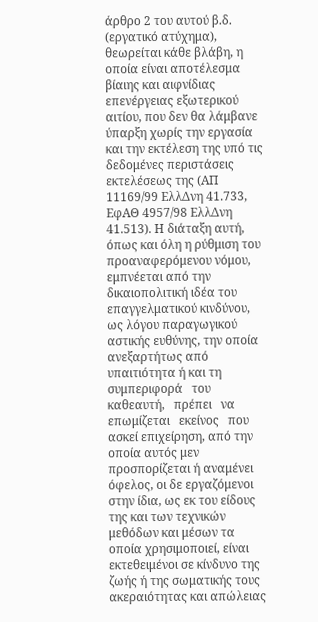άρθρο 2 του αυτού β.δ. (εργατικό ατύχημα), θεωρείται κάθε βλάβη, η οποία είναι αποτέλεσμα βίαιης και αιφνίδιας επενέργειας εξωτερικού αιτίου, που δεν θα λάμβανε ύπαρξη χωρίς την εργασία και την εκτέλεση της υπό τις δεδομένες περιστάσεις εκτελέσεως της (ΑΠ 11169/99 ΕλλΔνη 41.733, ΕφΑΘ 4957/98 ΕλλΔνη 41.513). Η διάταξη αυτή, όπως και όλη η ρύθμιση του προαναφερόμενου νόμου, εμπνέεται από την δικαιοπολιτική ιδέα του επαγγελματικού κινδύνου, ως λόγου παραγωγικού αστικής ευθύνης, την οποία ανεξαρτήτως από υπαιτιότητα ή και τη συμπεριφορά   του   καθεαυτή,   πρέπει   να   επωμίζεται   εκείνος   που   ασκεί επιχείρηση, από την οποία αυτός μεν προσπορίζεται ή αναμένει όφελος, οι δε εργαζόμενοι στην ίδια, ως εκ του είδους της και των τεχνικών μεθόδων και μέσων τα οποία χρησιμοποιεί, είναι εκτεθειμένοι σε κίνδυνο της ζωής ή της σωματικής τους ακεραιότητας και απώλειας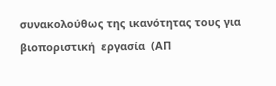συνακολούθως της ικανότητας τους για  βιοποριστική  εργασία  (ΑΠ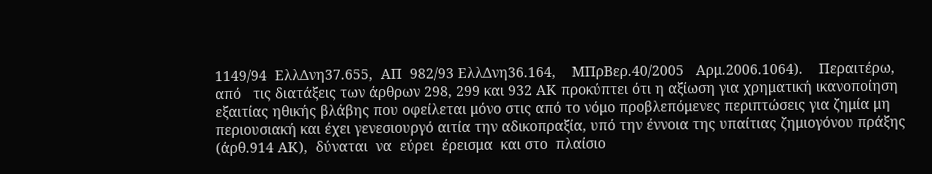1149/94  ΕλλΔνη37.655,  ΑΠ  982/93 ΕλλΔνη36.164,    ΜΠρΒερ.40/2005   Αρμ.2006.1064).    Περαιτέρω,   από   τις διατάξεις των άρθρων 298, 299 και 932 ΑΚ προκύπτει ότι η αξίωση για χρηματική ικανοποίηση εξαιτίας ηθικής βλάβης που οφείλεται μόνο στις από το νόμο προβλεπόμενες περιπτώσεις για ζημία μη περιουσιακή και έχει γενεσιουργό αιτία την αδικοπραξία, υπό την έννοια της υπαίτιας ζημιογόνου πράξης (άρθ.914 ΑΚ),  δύναται  να  εύρει  έρεισμα  και στο  πλαίσιο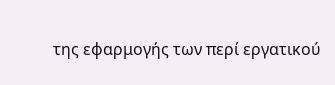της εφαρμογής των περί εργατικού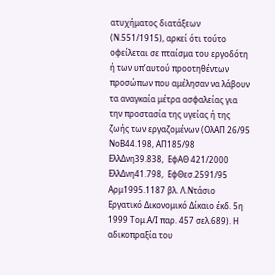ατυχήματος διατάξεων (Ν.551/1915), αρκεί ότι τούτο οφείλεται σε πταίσμα του εργοδότη ή των υπ’αυτού προοτηθέντων προσώπων που αμέλησαν να λάβουν τα αναγκαία μέτρα ασφαλείας για την προστασία της υγείας ή της ζωής των εργαζομένων (ΟλΑΠ 26/95 ΝοΒ44.198, ΑΠ185/98  ΕλλΔνη39.838,  ΕφΑΘ 421/2000 ΕλλΔνη41.798,  ΕφΘεσ.2591/95 Αρμ1995.1187 βλ. Λ.Ντάσιο Εργατικό Δικονομικό Δίκαιο έκδ. 5η 1999 Τομ.Α/Ι παρ. 457 σελ.689). Η αδικοπραξία του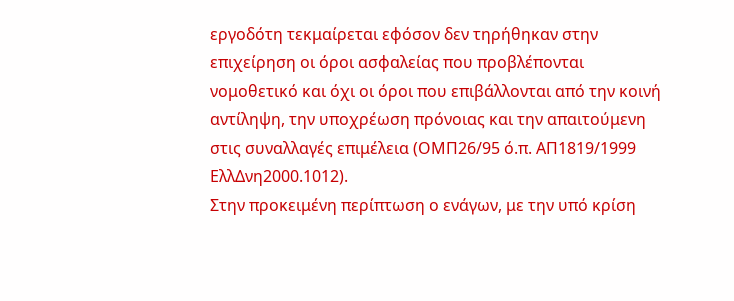εργοδότη τεκμαίρεται εφόσον δεν τηρήθηκαν στην επιχείρηση οι όροι ασφαλείας που προβλέπονται νομοθετικό και όχι οι όροι που επιβάλλονται από την κοινή αντίληψη, την υποχρέωση πρόνοιας και την απαιτούμενη στις συναλλαγές επιμέλεια (ΟΜΠ26/95 ό.π. ΑΠ1819/1999 ΕλλΔνη2000.1012).
Στην προκειμένη περίπτωση ο ενάγων, με την υπό κρίση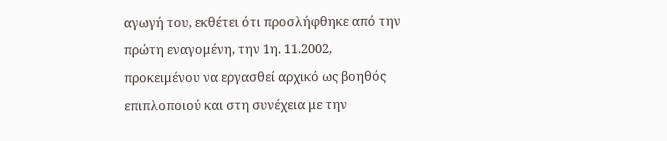αγωγή του, εκθέτει ότι προσλήφθηκε από την πρώτη εναγομένη, την 1η. 11.2002, προκειμένου να εργασθεί αρχικό ως βοηθός επιπλοποιού και στη συνέχεια με την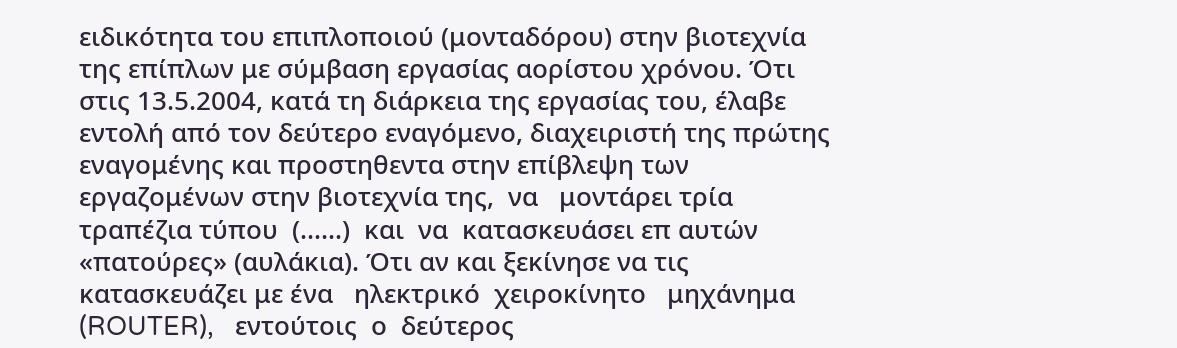ειδικότητα του επιπλοποιού (μονταδόρου) στην βιοτεχνία της επίπλων με σύμβαση εργασίας αορίστου χρόνου. Ότι στις 13.5.2004, κατά τη διάρκεια της εργασίας του, έλαβε εντολή από τον δεύτερο εναγόμενο, διαχειριστή της πρώτης εναγομένης και προστηθεντα στην επίβλεψη των εργαζομένων στην βιοτεχνία της,  να   μοντάρει τρία τραπέζια τύπου  (……)  και  να  κατασκευάσει επ αυτών «πατούρες» (αυλάκια). Ότι αν και ξεκίνησε να τις κατασκευάζει με ένα   ηλεκτρικό  χειροκίνητο   μηχάνημα   (ROUTER),   εντούτοις  ο  δεύτερος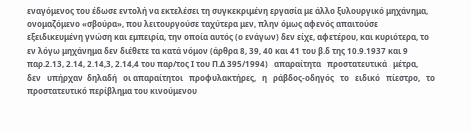εναγόμενος του έδωσε εντολή να εκτελέσει τη συγκεκριμένη εργασία με άλλο ξυλουργικό μηχάνημα, ονομαζόμενο «σβούρα», που λειτουργούσε ταχύτερα μεν, πλην όμως αφενός απαιτούσε εξειδικευμένη γνώση και εμπειρία, την οποία αυτός (ο ενάγων) δεν είχε, αφετέρου, και κυριότερα, το εν λόγω μηχάνημα δεν διέθετε τα κατά νόμον (άρθρα 8, 39, 40 και 41 του β.δ της 10.9.1937 και 9 παρ.2.13, 2.14, 2.14,3, 2.14,4 του παρ/τος Ι του Π.Δ 395/1994)   απαραίτητα   προστατευτικά   μέτρα,   δεν   υπήρχαν  δηλαδή   οι απαραίτητοι   προφυλακτήρες,   η   ράβδος-οδηγός   το   ειδικό   πίεστρο,   το προστατευτικό περίβλημα του κινούμενου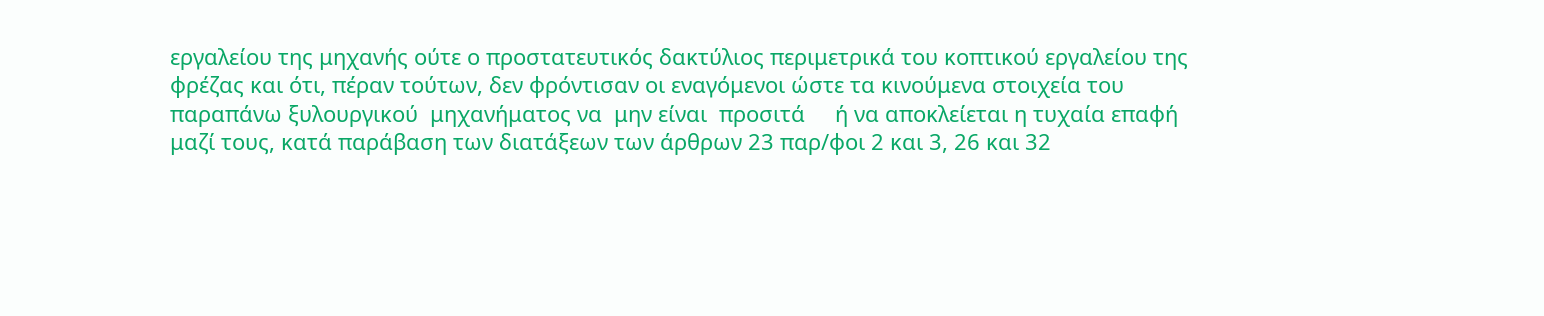εργαλείου της μηχανής ούτε ο προστατευτικός δακτύλιος περιμετρικά του κοπτικού εργαλείου της φρέζας και ότι, πέραν τούτων, δεν φρόντισαν οι εναγόμενοι ώστε τα κινούμενα στοιχεία του  παραπάνω ξυλουργικού  μηχανήματος να  μην είναι  προσιτά     ή να αποκλείεται η τυχαία επαφή μαζί τους, κατά παράβαση των διατάξεων των άρθρων 23 παρ/φοι 2 και 3, 26 και 32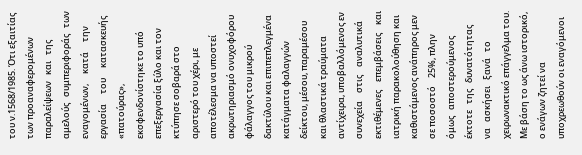του ν.1568/1985. Ότι εξαιτίας των προαναφερομένων   παραλείψεων   και   της   αμελούς   συμπεριφοράς   των εναγομένων,     κατά     την     εργασία     του     κατασκευής     «πατούρας», εκσφενδονίστηκε το υπό επεξεργασία ξύλο και τον κτύπησε σοβαρά στο αριστερό του χέρι, με αποτέλεσμα να υποστεί ακρωτηριασμό ονυχοφόρου φάλαγγος του μικρού δακτύλου και επιπεπλεγμένα κατάγματα φαλαγγών δείκτου, μέσου, παραμέσου και θλαστικά τραύματα αντίχειρα, υποβαλλόμενος εν    συνεχεία    στις    αναλυτικά    εκτιθέμενες    επεμβάσεις    και    ιατρική παρακολούθηση και καθιστάμενος ανάπηρος μεν σε ποσοστό    25%, πλην όμως   αποστερούμενος   έκτοτε   της   δυνατότητας   να   ασκήσει   ξανά   το χειρωνακτικό επάγγελμα του. Με βάση το ως άνω ιστορικό, ο ενάγων ζητεί να υποχρεωθούν οι εναγόμενοι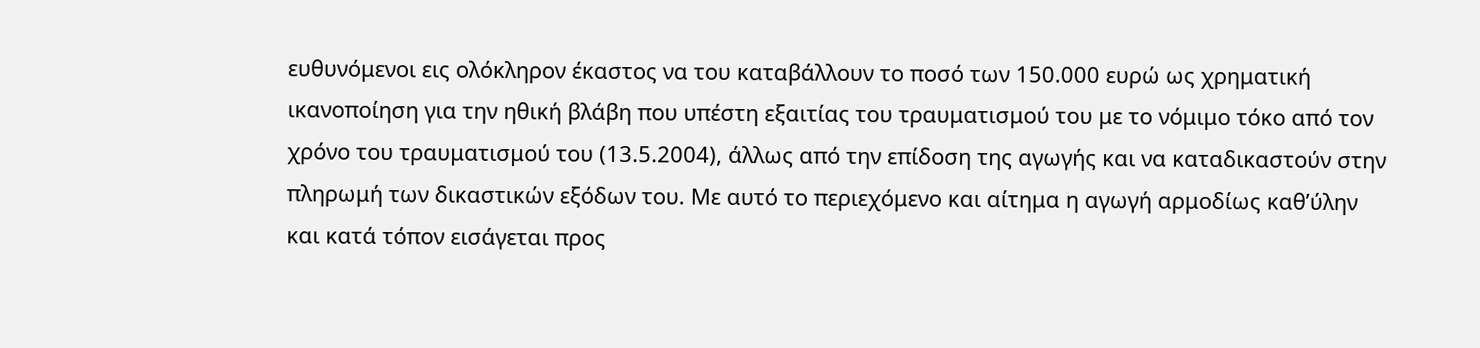ευθυνόμενοι εις ολόκληρον έκαστος να του καταβάλλουν το ποσό των 150.000 ευρώ ως χρηματική ικανοποίηση για την ηθική βλάβη που υπέστη εξαιτίας του τραυματισμού του με το νόμιμο τόκο από τον χρόνο του τραυματισμού του (13.5.2004), άλλως από την επίδοση της αγωγής και να καταδικαστούν στην πληρωμή των δικαστικών εξόδων του. Με αυτό το περιεχόμενο και αίτημα η αγωγή αρμοδίως καθ’ύλην και κατά τόπον εισάγεται προς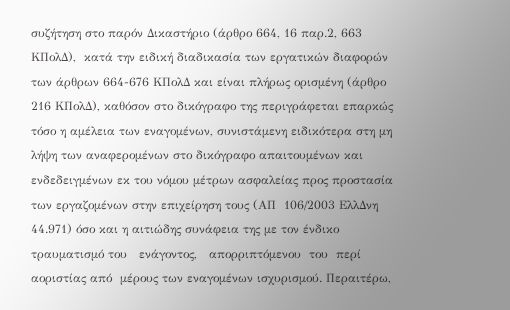συζήτηση στο παρόν Δικαστήριο (άρθρο 664, 16 παρ.2, 663  ΚΠολΔ),  κατά την ειδική διαδικασία των εργατικών διαφορών των άρθρων 664-676 ΚΠολΔ και είναι πλήρως ορισμένη (άρθρο 216 ΚΠολΔ), καθόσον στο δικόγραφο της περιγράφεται επαρκώς τόσο η αμέλεια των εναγομένων, συνιστάμενη ειδικότερα στη μη λήψη των αναφερομένων στο δικόγραφο απαιτουμένων και ενδεδειγμένων εκ του νόμου μέτρων ασφαλείας προς προστασία των εργαζομένων στην επιχείρηση τους (ΑΠ  106/2003 ΕλλΔνη 44.971) όσο και η αιτιώδης συνάφεια της με τον ένδικο τραυματισμό του   ενάγοντος,   απορριπτόμενου  του  περί  αοριστίας από  μέρους των εναγομένων ισχυρισμού. Περαιτέρω,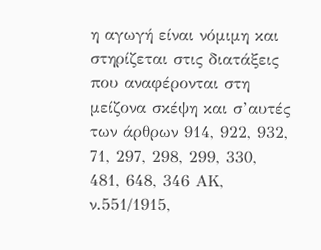η αγωγή είναι νόμιμη και στηρίζεται στις διατάξεις που αναφέρονται στη μείζονα σκέψη και σ’αυτές των άρθρων 914, 922, 932, 71, 297, 298, 299, 330, 481, 648, 346 ΑΚ, ν.551/1915,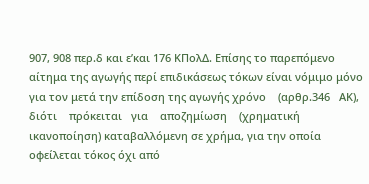907, 908 περ.δ και ε’και 176 ΚΠολΔ. Επίσης το παρεπόμενο αίτημα της αγωγής περί επιδικάσεως τόκων είναι νόμιμο μόνο για τον μετά την επίδοση της αγωγής χρόνο    (αρθρ.346   ΑΚ),    διότι    πρόκειται   για    αποζημίωση    (χρηματική ικανοποίηση) καταβαλλόμενη σε χρήμα, για την οποία οφείλεται τόκος όχι από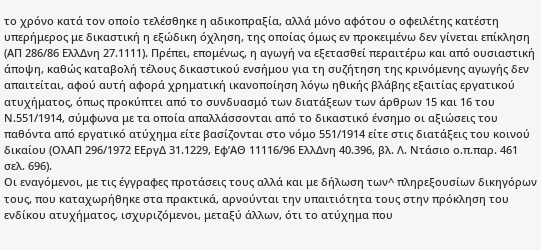το χρόνο κατά τον οποίο τελέσθηκε η αδικοπραξία, αλλά μόνο αφότου ο οφειλέτης κατέστη υπερήμερος με δικαστική η εξώδικη όχληση, της οποίας όμως εν προκειμένω δεν γίνεται επίκληση (ΑΠ 286/86 ΕλλΔνη 27.1111). Πρέπει, επομένως, η αγωγή να εξετασθεί περαιτέρω και από ουσιαστική άποψη, καθώς καταβολή τέλους δικαστικού ενσήμου για τη συζήτηση της κρινόμενης αγωγής δεν απαιτείται, αφού αυτή αφορά χρηματική ικανοποίηση λόγω ηθικής βλάβης εξαιτίας εργατικού ατυχήματος, όπως προκύπτει από το συνδυασμό των διατάξεων των άρθρων 15 και 16 του Ν.551/1914, σύμφωνα με τα οποία απαλλάσσονται από το δικαστικό ένσημο οι αξιώσεις του παθόντα από εργατικό ατύχημα είτε βασίζονται στο νόμο 551/1914 είτε στις διατάξεις του κοινού δικαίου (ΟλΑΠ 296/1972 ΕΕργΔ 31.1229, Εφ’ΑΘ 11116/96 ΕλλΔνη 40.396, βλ. Λ. Ντάσιο ο.π.παρ. 461 σελ. 696).
Οι εναγόμενοι, με τις έγγραφες προτάσεις τους αλλά και με δήλωση των^ πληρεξουσίων δικηγόρων τους, που καταχωρήθηκε στα πρακτικά, αρνούνται την υπαιτιότητα τους στην πρόκληση του ενδίκου ατυχήματος, ισχυριζόμενοι, μεταξύ άλλων, ότι το ατύχημα που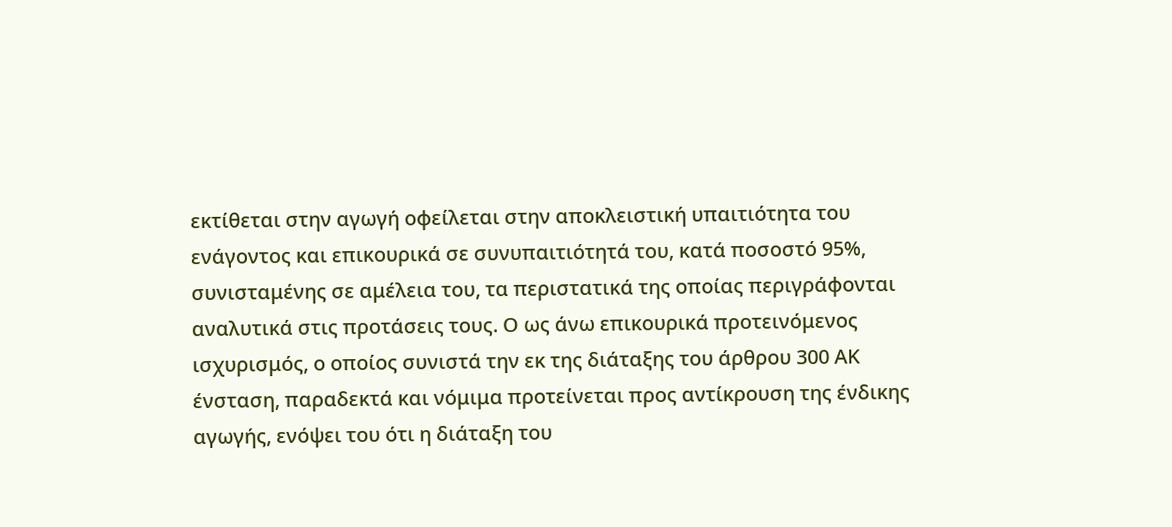εκτίθεται στην αγωγή οφείλεται στην αποκλειστική υπαιτιότητα του ενάγοντος και επικουρικά σε συνυπαιτιότητά του, κατά ποσοστό 95%, συνισταμένης σε αμέλεια του, τα περιστατικά της οποίας περιγράφονται αναλυτικά στις προτάσεις τους. Ο ως άνω επικουρικά προτεινόμενος ισχυρισμός, ο οποίος συνιστά την εκ της διάταξης του άρθρου 300 ΑΚ ένσταση, παραδεκτά και νόμιμα προτείνεται προς αντίκρουση της ένδικης αγωγής, ενόψει του ότι η διάταξη του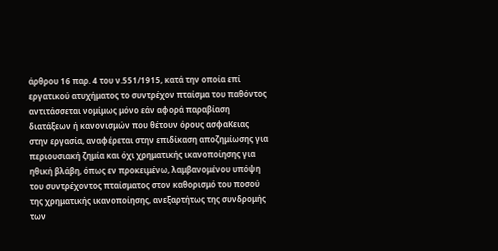άρθρου 16 παρ. 4 του ν.551/1915, κατά την οποία επί εργατικού ατυχήματος το συντρέχον πταίσμα του παθόντος αντιτάσσεται νομίμως μόνο εάν αφορά παραβίαση διατάξεων ή κανονισμών που θέτουν όρους ασφαΚειας στην εργασία, αναφέρεται στην επιδίκαση αποζημίωσης για περιουσιακή ζημία και όχι χρηματικής ικανοποίησης για ηθική βλάβη, όπως εν προκειμένω, λαμβανομένου υπόψη του συντρέχοντος πταίσματος στον καθορισμό του ποσού της χρηματικής ικανοποίησης, ανεξαρτήτως της συνδρομής των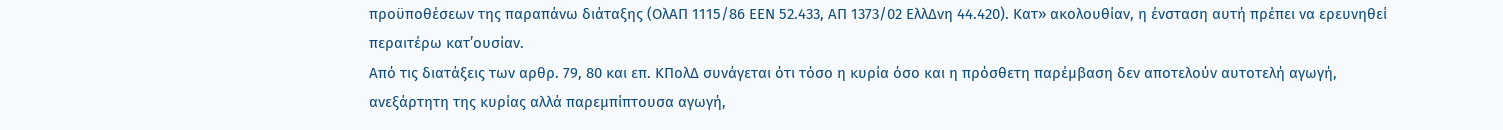προϋποθέσεων της παραπάνω διάταξης (ΟλΑΠ 1115/86 ΕΕΝ 52.433, ΑΠ 1373/02 ΕλλΔνη 44.420). Κατ» ακολουθίαν, η ένσταση αυτή πρέπει να ερευνηθεί περαιτέρω κατ’ουσίαν.
Από τις διατάξεις των αρθρ. 79, 80 και επ. ΚΠολΔ συνάγεται ότι τόσο η κυρία όσο και η πρόσθετη παρέμβαση δεν αποτελούν αυτοτελή αγωγή, ανεξάρτητη της κυρίας αλλά παρεμπίπτουσα αγωγή,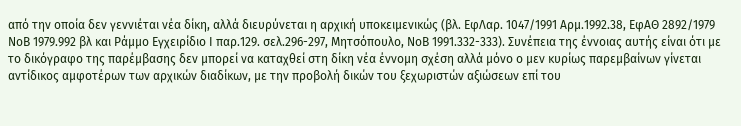από την οποία δεν γεννιέται νέα δίκη, αλλά διευρύνεται η αρχική υποκειμενικώς (βλ. ΕφΛαρ. 1047/1991 Αρμ.1992.38, ΕφΑΘ 2892/1979 ΝοΒ 1979.992 βλ και Ράμμο Εγχειρίδιο Ι παρ.129. σελ.296-297, Μητσόπουλο, ΝοΒ 1991.332-333). Συνέπεια της έννοιας αυτής είναι ότι με το δικόγραφο της παρέμβασης δεν μπορεί να καταχθεί στη δίκη νέα έννομη σχέση αλλά μόνο ο μεν κυρίως παρεμβαίνων γίνεται αντίδικος αμφοτέρων των αρχικών διαδίκων, με την προβολή δικών του ξεχωριστών αξιώσεων επί του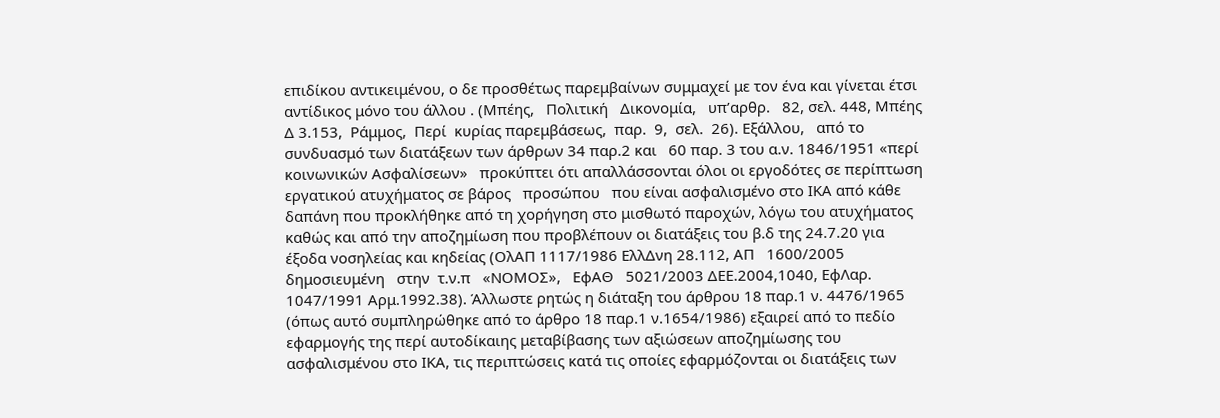επιδίκου αντικειμένου, ο δε προσθέτως παρεμβαίνων συμμαχεί με τον ένα και γίνεται έτσι αντίδικος μόνο του άλλου . (Μπέης,   Πολιτική   Δικονομία,   υπ’αρθρ.   82, σελ. 448, Μπέης  Δ 3.153,  Ράμμος,  Περί  κυρίας παρεμβάσεως,  παρ.  9,  σελ.  26). Εξάλλου,   από το συνδυασμό των διατάξεων των άρθρων 34 παρ.2 και   60 παρ. 3 του α.ν. 1846/1951 «περί κοινωνικών Ασφαλίσεων»   προκύπτει ότι απαλλάσσονται όλοι οι εργοδότες σε περίπτωση εργατικού ατυχήματος σε βάρος   προσώπου   που είναι ασφαλισμένο στο ΙΚΑ από κάθε δαπάνη που προκλήθηκε από τη χορήγηση στο μισθωτό παροχών, λόγω του ατυχήματος καθώς και από την αποζημίωση που προβλέπουν οι διατάξεις του β.δ της 24.7.20 για έξοδα νοσηλείας και κηδείας (ΟλΑΠ 1117/1986 ΕλλΔνη 28.112, ΑΠ   1600/2005   δημοσιευμένη   στην  τ.ν.π   «ΝΟΜΟΣ»,   ΕφΑΘ   5021/2003 ΔΕΕ.2004,1040, ΕφΛαρ. 1047/1991 Αρμ.1992.38). Άλλωστε ρητώς η διάταξη του άρθρου 18 παρ.1 ν. 4476/1965 (όπως αυτό συμπληρώθηκε από το άρθρο 18 παρ.1 ν.1654/1986) εξαιρεί από το πεδίο εφαρμογής της περί αυτοδίκαιης μεταβίβασης των αξιώσεων αποζημίωσης του ασφαλισμένου στο ΙΚΑ, τις περιπτώσεις κατά τις οποίες εφαρμόζονται οι διατάξεις των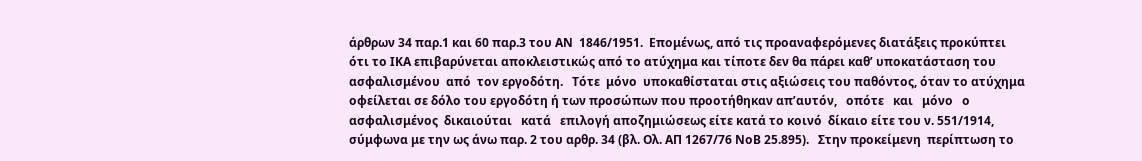άρθρων 34 παρ.1 και 60 παρ.3 του ΑΝ  1846/1951.  Επομένως, από τις προαναφερόμενες διατάξεις προκύπτει ότι το ΙΚΑ επιβαρύνεται αποκλειστικώς από το ατύχημα και τίποτε δεν θα πάρει καθ’ υποκατάσταση του    ασφαλισμένου  από  τον εργοδότη.   Τότε  μόνο  υποκαθίσταται στις αξιώσεις του παθόντος, όταν το ατύχημα οφείλεται σε δόλο του εργοδότη ή των προσώπων που προοτήθηκαν απ’αυτόν,   οπότε   και   μόνο   ο   ασφαλισμένος  δικαιούται   κατά   επιλογή αποζημιώσεως είτε κατά το κοινό  δίκαιο είτε του ν. 551/1914, σύμφωνα με την ως άνω παρ. 2 του αρθρ. 34 (βλ. Ολ. ΑΠ 1267/76 ΝοΒ 25.895).   Στην προκείμενη  περίπτωση το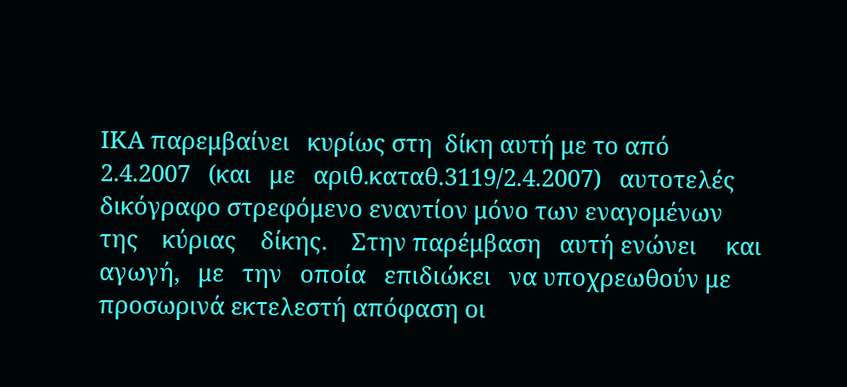ΙΚΑ παρεμβαίνει   κυρίως στη  δίκη αυτή με το από   2.4.2007   (και   με   αριθ.καταθ.3119/2.4.2007)   αυτοτελές   δικόγραφο στρεφόμενο εναντίον μόνο των εναγομένων    της    κύριας    δίκης.    Στην παρέμβαση   αυτή ενώνει     και     αγωγή,   με   την   οποία   επιδιώκει   να υποχρεωθούν με προσωρινά εκτελεστή απόφαση οι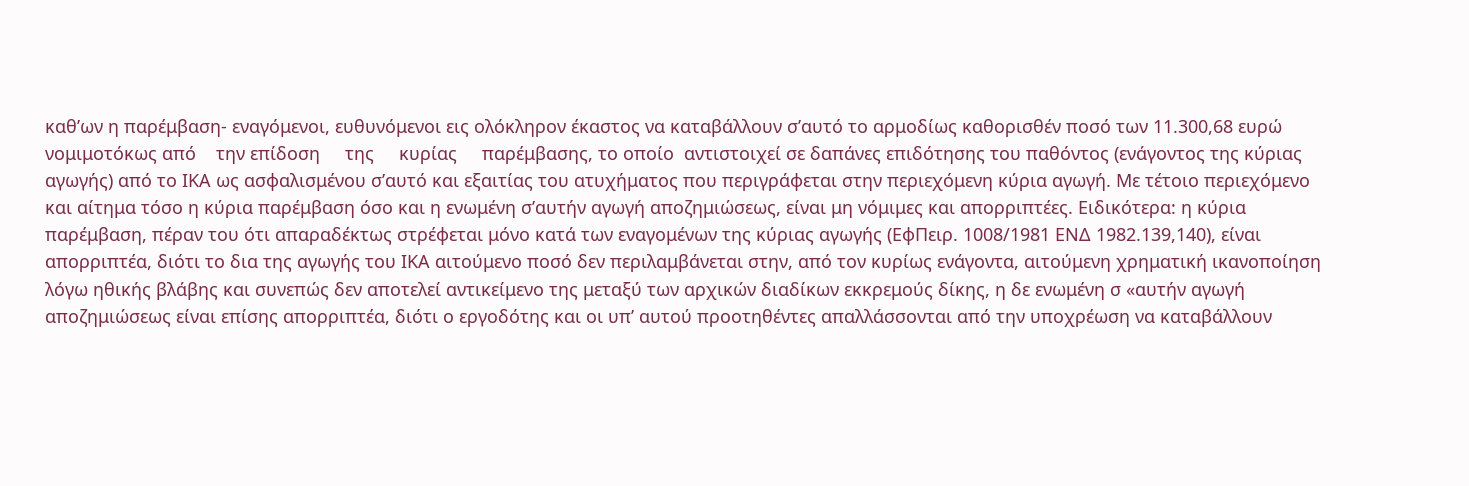καθ’ων η παρέμβαση- εναγόμενοι, ευθυνόμενοι εις ολόκληρον έκαστος να καταβάλλουν σ’αυτό το αρμοδίως καθορισθέν ποσό των 11.300,68 ευρώ    νομιμοτόκως από    την επίδοση     της     κυρίας     παρέμβασης, το οποίο  αντιστοιχεί σε δαπάνες επιδότησης του παθόντος (ενάγοντος της κύριας αγωγής) από το ΙΚΑ ως ασφαλισμένου σ’αυτό και εξαιτίας του ατυχήματος που περιγράφεται στην περιεχόμενη κύρια αγωγή. Με τέτοιο περιεχόμενο και αίτημα τόσο η κύρια παρέμβαση όσο και η ενωμένη σ’αυτήν αγωγή αποζημιώσεως, είναι μη νόμιμες και απορριπτέες. Ειδικότερα: η κύρια παρέμβαση, πέραν του ότι απαραδέκτως στρέφεται μόνο κατά των εναγομένων της κύριας αγωγής (ΕφΠειρ. 1008/1981 ΕΝΔ 1982.139,140), είναι απορριπτέα, διότι το δια της αγωγής του ΙΚΑ αιτούμενο ποσό δεν περιλαμβάνεται στην, από τον κυρίως ενάγοντα, αιτούμενη χρηματική ικανοποίηση λόγω ηθικής βλάβης και συνεπώς δεν αποτελεί αντικείμενο της μεταξύ των αρχικών διαδίκων εκκρεμούς δίκης, η δε ενωμένη σ «αυτήν αγωγή αποζημιώσεως είναι επίσης απορριπτέα, διότι ο εργοδότης και οι υπ’ αυτού προοτηθέντες απαλλάσσονται από την υποχρέωση να καταβάλλουν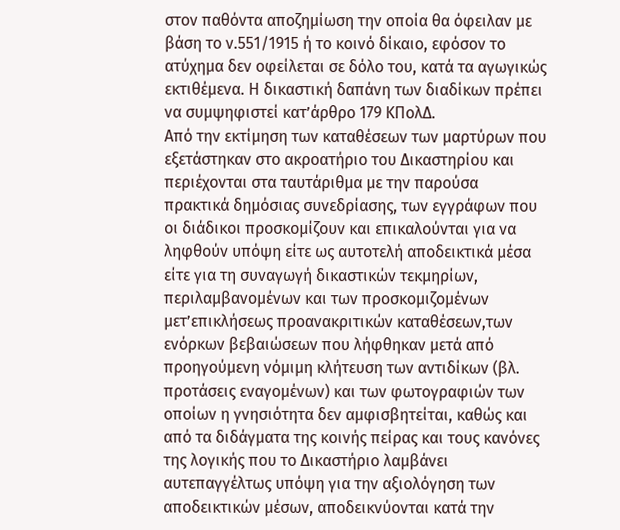στον παθόντα αποζημίωση την οποία θα όφειλαν με βάση το ν.551/1915 ή το κοινό δίκαιο, εφόσον το ατύχημα δεν οφείλεται σε δόλο του, κατά τα αγωγικώς εκτιθέμενα. Η δικαστική δαπάνη των διαδίκων πρέπει να συμψηφιστεί κατ’άρθρο 179 ΚΠολΔ.
Από την εκτίμηση των καταθέσεων των μαρτύρων που εξετάστηκαν στο ακροατήριο του Δικαστηρίου και περιέχονται στα ταυτάριθμα με την παρούσα πρακτικά δημόσιας συνεδρίασης, των εγγράφων που οι διάδικοι προσκομίζουν και επικαλούνται για να ληφθούν υπόψη είτε ως αυτοτελή αποδεικτικά μέσα είτε για τη συναγωγή δικαστικών τεκμηρίων, περιλαμβανομένων και των προσκομιζομένων μετ’επικλήσεως προανακριτικών καταθέσεων,των ενόρκων βεβαιώσεων που λήφθηκαν μετά από προηγούμενη νόμιμη κλήτευση των αντιδίκων (βλ. προτάσεις εναγομένων) και των φωτογραφιών των οποίων η γνησιότητα δεν αμφισβητείται, καθώς και από τα διδάγματα της κοινής πείρας και τους κανόνες της λογικής που το Δικαστήριο λαμβάνει αυτεπαγγέλτως υπόψη για την αξιολόγηση των αποδεικτικών μέσων, αποδεικνύονται κατά την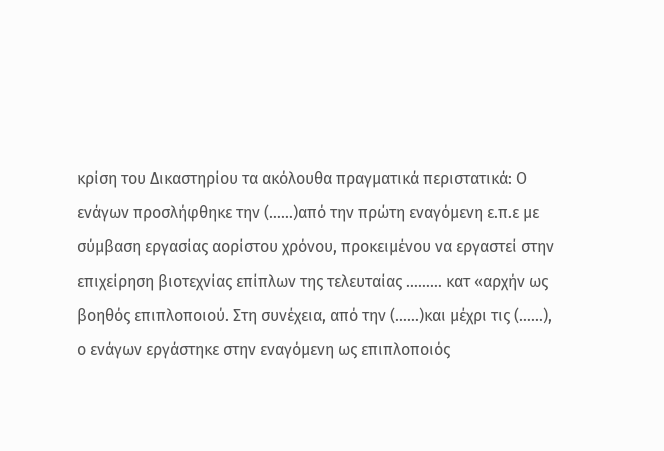κρίση του Δικαστηρίου τα ακόλουθα πραγματικά περιστατικά: Ο ενάγων προσλήφθηκε την (……)από την πρώτη εναγόμενη ε.π.ε με σύμβαση εργασίας αορίστου χρόνου, προκειμένου να εργαστεί στην επιχείρηση βιοτεχνίας επίπλων της τελευταίας ……… κατ «αρχήν ως βοηθός επιπλοποιού. Στη συνέχεια, από την (……)και μέχρι τις (……), ο ενάγων εργάστηκε στην εναγόμενη ως επιπλοποιός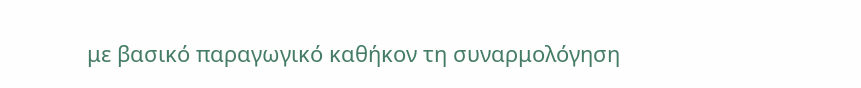με βασικό παραγωγικό καθήκον τη συναρμολόγηση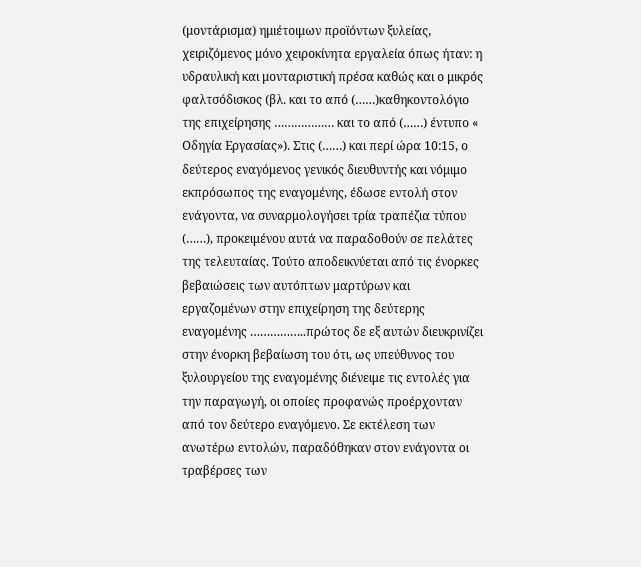(μοντάρισμα) ημιέτοιμων προϊόντων ξυλείας, χειριζόμενος μόνο χειροκίνητα εργαλεία όπως ήταν: η υδραυλική και μονταριστική πρέσα καθώς και ο μικρός φαλτσόδισκος (βλ. και το από (……)καθηκοντολόγιο της επιχείρησης ……………… και το από (……) έντυπο « Οδηγία Εργασίας»). Στις (……) και περί ώρα 10:15, ο δεύτερος εναγόμενος γενικός διευθυντής και νόμιμο εκπρόσωπος της εναγομένης, έδωσε εντολή στον ενάγοντα, να συναρμολογήσει τρία τραπέζια τύπου (……), προκειμένου αυτά να παραδοθούν σε πελάτες της τελευταίας. Τούτο αποδεικνύεται από τις ένορκες βεβαιώσεις των αυτόπτων μαρτύρων και εργαζομένων στην επιχείρηση της δεύτερης εναγομένης ……………..πρώτος δε εξ αυτών διευκρινίζει στην ένορκη βεβαίωση του ότι, ως υπεύθυνος του ξυλουργείου της εναγομένης διένειμε τις εντολές για την παραγωγή, οι οποίες προφανώς προέρχονταν από τον δεύτερο εναγόμενο. Σε εκτέλεση των ανωτέρω εντολών, παραδόθηκαν στον ενάγοντα οι τραβέρσες των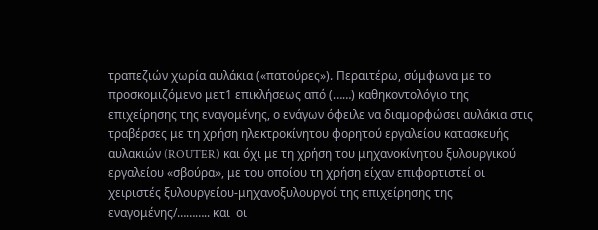τραπεζιών χωρία αυλάκια («πατούρες»). Περαιτέρω, σύμφωνα με το προσκομιζόμενο μετ1 επικλήσεως από (……) καθηκοντολόγιο της επιχείρησης της εναγομένης, ο ενάγων όφειλε να διαμορφώσει αυλάκια στις τραβέρσες με τη χρήση ηλεκτροκίνητου φορητού εργαλείου κατασκευής αυλακιών (ROUTER) και όχι με τη χρήση του μηχανοκίνητου ξυλουργικού εργαλείου «σβούρα», με του οποίου τη χρήση είχαν επιφορτιστεί οι χειριστές ξυλουργείου-μηχανοξυλουργοί της επιχείρησης της εναγομένης/……….. και  οι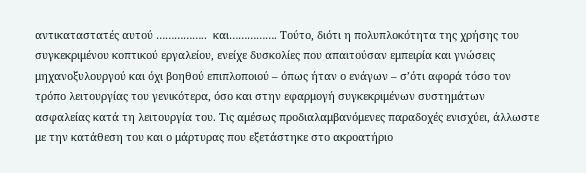αντικαταστατές αυτού ……………..  και……………. Τούτο, διότι η πολυπλοκότητα της χρήσης του συγκεκριμένου κοπτικού εργαλείου, ενείχε δυσκολίες που απαιτούσαν εμπειρία και γνώσεις μηχανοξυλουργού και όχι βοηθού επιπλοποιού – όπως ήταν ο ενάγων – σ’ότι αφορά τόσο τον τρόπο λειτουργίας του γενικότερα, όσο και στην εφαρμογή συγκεκριμένων συστημάτων ασφαλείας κατά τη λειτουργία του. Τις αμέσως προδιαλαμβανόμενες παραδοχές ενισχύει, άλλωστε με την κατάθεση του και ο μάρτυρας που εξετάστηκε στο ακροατήριο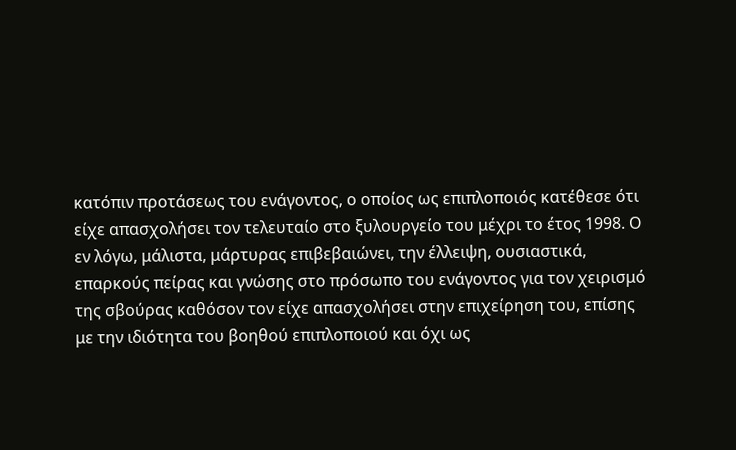κατόπιν προτάσεως του ενάγοντος, ο οποίος ως επιπλοποιός κατέθεσε ότι είχε απασχολήσει τον τελευταίο στο ξυλουργείο του μέχρι το έτος 1998. Ο εν λόγω, μάλιστα, μάρτυρας επιβεβαιώνει, την έλλειψη, ουσιαστικά, επαρκούς πείρας και γνώσης στο πρόσωπο του ενάγοντος για τον χειρισμό της σβούρας καθόσον τον είχε απασχολήσει στην επιχείρηση του, επίσης με την ιδιότητα του βοηθού επιπλοποιού και όχι ως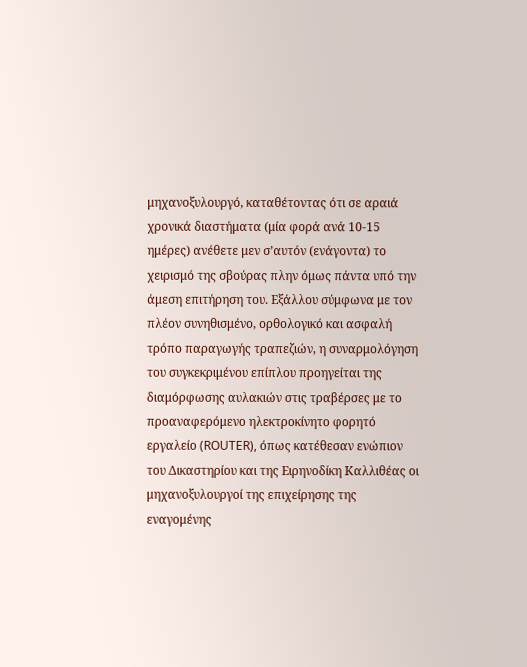μηχανοξυλουργό, καταθέτοντας ότι σε αραιά χρονικά διαστήματα (μία φορά ανά 10-15 ημέρες) ανέθετε μεν σ’αυτόν (ενάγοντα) το χειρισμό της σβούρας πλην όμως πάντα υπό την άμεση επιτήρηση του. Εξάλλου σύμφωνα με τον πλέον συνηθισμένο, ορθολογικό και ασφαλή τρόπο παραγωγής τραπεζιών, η συναρμολόγηση του συγκεκριμένου επίπλου προηγείται της διαμόρφωσης αυλακιών στις τραβέρσες με το προαναφερόμενο ηλεκτροκίνητο φορητό εργαλείο (ROUTER), όπως κατέθεσαν ενώπιον του Δικαστηρίου και της Ειρηνοδίκη Καλλιθέας οι μηχανοξυλουργοί της επιχείρησης της εναγομένης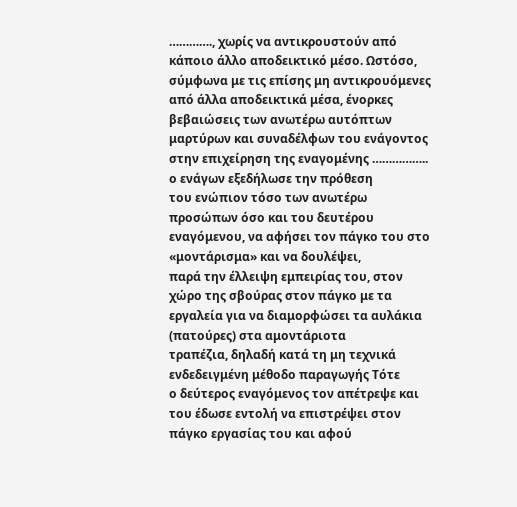…………., χωρίς να αντικρουστούν από κάποιο άλλο αποδεικτικό μέσο. Ωστόσο, σύμφωνα με τις επίσης μη αντικρουόμενες από άλλα αποδεικτικά μέσα, ένορκες βεβαιώσεις των ανωτέρω αυτόπτων μαρτύρων και συναδέλφων του ενάγοντος στην επιχείρηση της εναγομένης …………….. ο ενάγων εξεδήλωσε την πρόθεση
του ενώπιον τόσο των ανωτέρω προσώπων όσο και του δευτέρου
εναγόμενου, να αφήσει τον πάγκο του στο «μοντάρισμα» και να δουλέψει,
παρά την έλλειψη εμπειρίας του, στον χώρο της σβούρας στον πάγκο με τα
εργαλεία για να διαμορφώσει τα αυλάκια (πατούρες) στα αμοντάριοτα
τραπέζια, δηλαδή κατά τη μη τεχνικά ενδεδειγμένη μέθοδο παραγωγής Τότε
ο δεύτερος εναγόμενος τον απέτρεψε και του έδωσε εντολή να επιστρέψει στον πάγκο εργασίας του και αφού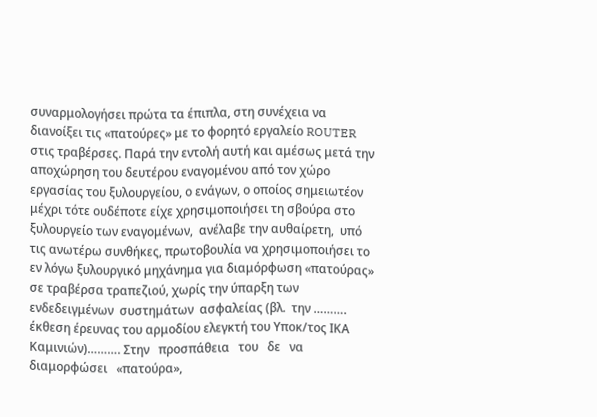συναρμολογήσει πρώτα τα έπιπλα, στη συνέχεια να διανοίξει τις «πατούρες» με το φορητό εργαλείο ROUTER στις τραβέρσες. Παρά την εντολή αυτή και αμέσως μετά την αποχώρηση του δευτέρου εναγομένου από τον χώρο εργασίας του ξυλουργείου, ο ενάγων, ο οποίος σημειωτέον μέχρι τότε ουδέποτε είχε χρησιμοποιήσει τη σβούρα στο ξυλουργείο των εναγομένων,  ανέλαβε την αυθαίρετη,  υπό τις ανωτέρω συνθήκες, πρωτοβουλία να χρησιμοποιήσει το εν λόγω ξυλουργικό μηχάνημα για διαμόρφωση «πατούρας» σε τραβέρσα τραπεζιού, χωρίς την ύπαρξη των ενδεδειγμένων  συστημάτων  ασφαλείας (βλ.  την ………. έκθεση έρευνας του αρμοδίου ελεγκτή του Υποκ/τος ΙΚΑ Καμινιών)………. Στην   προσπάθεια   του   δε   να   διαμορφώσει   «πατούρα»,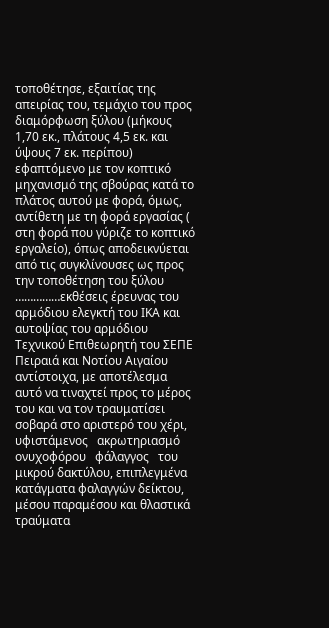τοποθέτησε, εξαιτίας της απειρίας του, τεμάχιο του προς διαμόρφωση ξύλου (μήκους 1,70 εκ., πλάτους 4,5 εκ. και ύψους 7 εκ. περίπου) εφαπτόμενο με τον κοπτικό μηχανισμό της σβούρας κατά το πλάτος αυτού με φορά, όμως, αντίθετη με τη φορά εργασίας ( στη φορά που γύριζε το κοπτικό εργαλείο), όπως αποδεικνύεται από τις συγκλίνουσες ως προς την τοποθέτηση του ξύλου ……………εκθέσεις έρευνας του αρμόδιου ελεγκτή του ΙΚΑ και αυτοψίας του αρμόδιου Τεχνικού Επιθεωρητή του ΣΕΠΕ Πειραιά και Νοτίου Αιγαίου αντίστοιχα, με αποτέλεσμα αυτό να τιναχτεί προς το μέρος του και να τον τραυματίσει σοβαρά στο αριστερό του χέρι,   υφιστάμενος   ακρωτηριασμό   ονυχοφόρου   φάλαγγος   του   μικρού δακτύλου, επιπλεγμένα κατάγματα φαλαγγών δείκτου, μέσου παραμέσου και θλαστικά τραύματα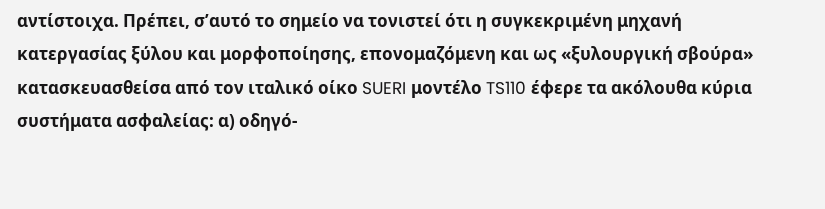αντίστοιχα. Πρέπει, σ’αυτό το σημείο να τονιστεί ότι η συγκεκριμένη μηχανή κατεργασίας ξύλου και μορφοποίησης, επονομαζόμενη και ως «ξυλουργική σβούρα» κατασκευασθείσα από τον ιταλικό οίκο SUERI μοντέλο TS110 έφερε τα ακόλουθα κύρια συστήματα ασφαλείας: α) οδηγό-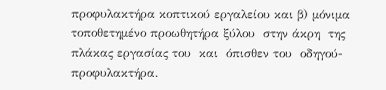προφυλακτήρα κοπτικού εργαλείου και β) μόνιμα τοποθετημένο προωθητήρα ξύλου  στην άκρη  της πλάκας εργασίας του  και  όπισθεν του  οδηγού-προφυλακτήρα.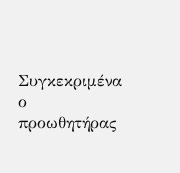Συγκεκριμένα ο προωθητήρας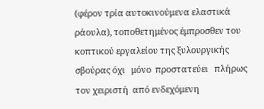(φέρον τρία αυτοκινούμενα ελαστικά ράουλα), τοποθετημένος έμπροσθεν του κοπτικού εργαλείου της ξυλουργικής σβούρας όχι   μόνο  προστατεύει   πλήρως τον χειριστή  από ενδεχόμενη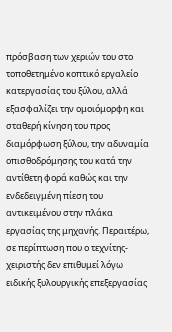πρόσβαση των χεριών του στο τοποθετημένο κοπτικό εργαλείο κατεργασίας του ξύλου, αλλά εξασφαλίζει την ομοιόμορφη και σταθερή κίνηση του προς διαμόρφωση ξύλου, την αδυναμία οπισθοδρόμησης του κατά την αντίθετη φορά καθώς και την ενδεδειγμένη πίεση του αντικειμένου στην πλάκα εργασίας της μηχανής. Περαιτέρω, σε περίπτωση που ο τεχνίτης-χειριστής δεν επιθυμεί λόγω ειδικής ξυλουργικής επεξεργασίας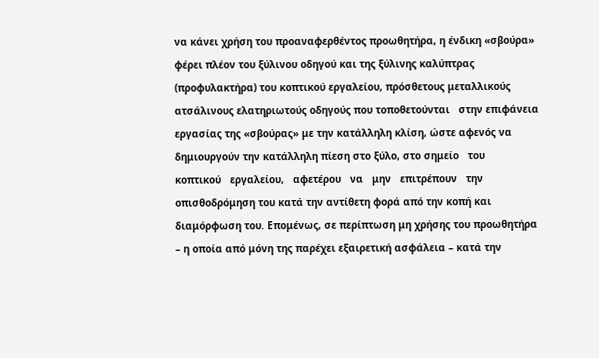να κάνει χρήση του προαναφερθέντος προωθητήρα, η ένδικη «σβούρα» φέρει πλέον του ξύλινου οδηγού και της ξύλινης καλύπτρας (προφυλακτήρα) του κοπτικού εργαλείου, πρόσθετους μεταλλικούς ατσάλινους ελατηριωτούς οδηγούς που τοποθετούνται   στην επιφάνεια εργασίας της «σβούρας» με την κατάλληλη κλίση, ώστε αφενός να δημιουργούν την κατάλληλη πίεση στο ξύλο, στο σημείο   του   κοπτικού   εργαλείου,   αφετέρου   να   μην   επιτρέπουν   την οπισθοδρόμηση του κατά την αντίθετη φορά από την κοπή και διαμόρφωση του. Επομένως, σε περίπτωση μη χρήσης του προωθητήρα – η οποία από μόνη της παρέχει εξαιρετική ασφάλεια – κατά την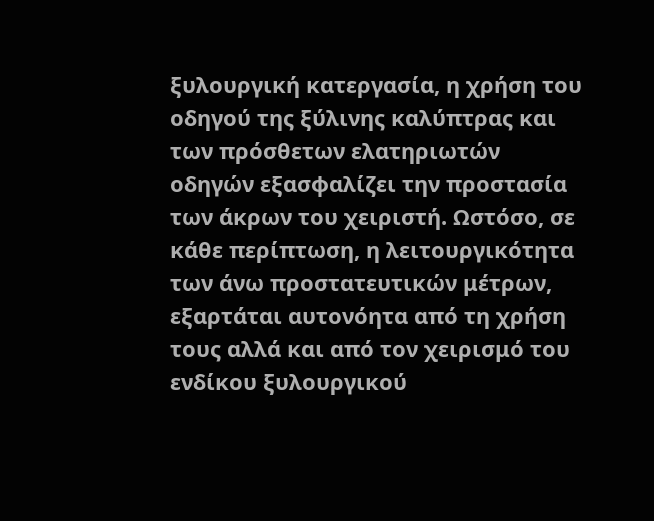ξυλουργική κατεργασία, η χρήση του οδηγού της ξύλινης καλύπτρας και των πρόσθετων ελατηριωτών οδηγών εξασφαλίζει την προστασία των άκρων του χειριστή. Ωστόσο, σε κάθε περίπτωση, η λειτουργικότητα των άνω προστατευτικών μέτρων, εξαρτάται αυτονόητα από τη χρήση τους αλλά και από τον χειρισμό του ενδίκου ξυλουργικού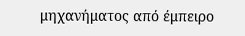μηχανήματος από έμπειρο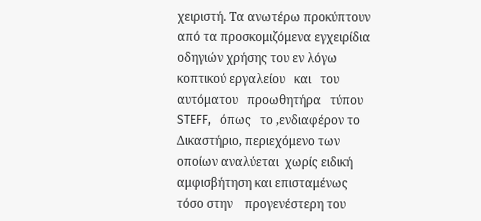χειριστή. Τα ανωτέρω προκύπτουν από τα προσκομιζόμενα εγχειρίδια οδηγιών χρήσης του εν λόγω κοπτικού εργαλείου   και   του   αυτόματου   προωθητήρα   τύπου   STEFF,   όπως   το ,ενδιαφέρον το Δικαστήριο, περιεχόμενο των οποίων αναλύεται  χωρίς ειδική αμφισβήτηση και επισταμένως τόσο στην    προγενέστερη του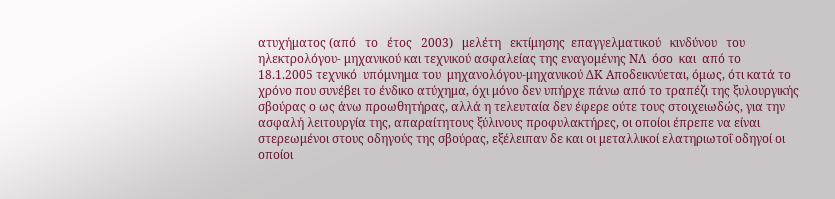ατυχήματος (από   το   έτος   2003)   μελέτη   εκτίμησης  επαγγελματικού   κινδύνου   του ηλεκτρολόγου- μηχανικού και τεχνικού ασφαλείας της εναγομένης ΝΛ  όσο  και  από το  18.1.2005 τεχνικό  υπόμνημα του  μηχανολόγου-μηχανικού ΔΚ Αποδεικνύεται, όμως, ότι κατά το χρόνο που συνέβει το ένδικο ατύχημα, όχι μόνο δεν υπήρχε πάνω από το τραπέζι της ξυλουργικής σβούρας ο ως άνω προωθητήρας, αλλά η τελευταία δεν έφερε ούτε τους στοιχειωδώς, για την ασφαλή λειτουργία της, απαραίτητους ξύλινους προφυλακτήρες, οι οποίοι έπρεπε να είναι στερεωμένοι στους οδηγούς της σβούρας, εξέλειπαν δε και οι μεταλλικοί ελατηριωτοΐ οδηγοί οι οποίοι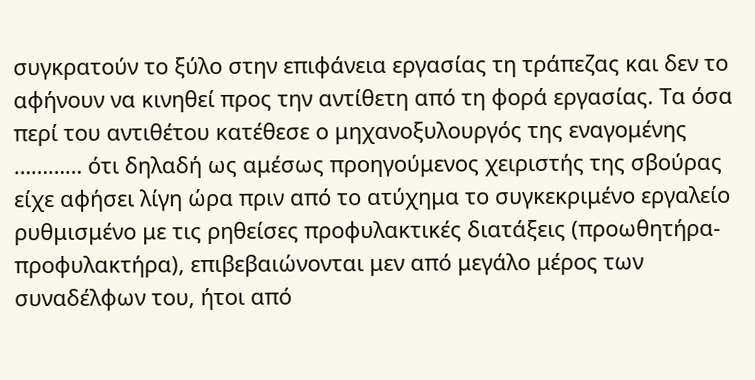συγκρατούν το ξύλο στην επιφάνεια εργασίας τη τράπεζας και δεν το αφήνουν να κινηθεί προς την αντίθετη από τη φορά εργασίας. Τα όσα περί του αντιθέτου κατέθεσε ο μηχανοξυλουργός της εναγομένης ………… ότι δηλαδή ως αμέσως προηγούμενος χειριστής της σβούρας είχε αφήσει λίγη ώρα πριν από το ατύχημα το συγκεκριμένο εργαλείο ρυθμισμένο με τις ρηθείσες προφυλακτικές διατάξεις (προωθητήρα-προφυλακτήρα), επιβεβαιώνονται μεν από μεγάλο μέρος των συναδέλφων του, ήτοι από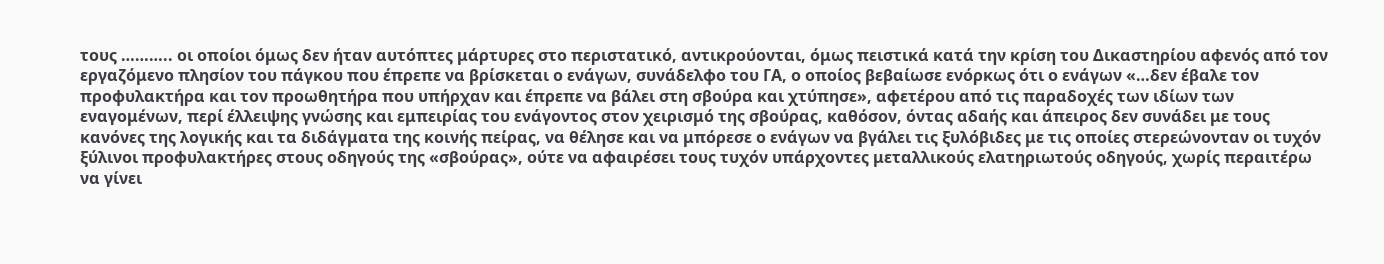τους ……….. οι οποίοι όμως δεν ήταν αυτόπτες μάρτυρες στο περιστατικό, αντικρούονται, όμως πειστικά κατά την κρίση του Δικαστηρίου αφενός από τον εργαζόμενο πλησίον του πάγκου που έπρεπε να βρίσκεται ο ενάγων, συνάδελφο του ΓΑ, ο οποίος βεβαίωσε ενόρκως ότι ο ενάγων «…δεν έβαλε τον προφυλακτήρα και τον προωθητήρα που υπήρχαν και έπρεπε να βάλει στη σβούρα και χτύπησε», αφετέρου από τις παραδοχές των ιδίων των εναγομένων, περί έλλειψης γνώσης και εμπειρίας του ενάγοντος στον χειρισμό της σβούρας, καθόσον, όντας αδαής και άπειρος δεν συνάδει με τους κανόνες της λογικής και τα διδάγματα της κοινής πείρας, να θέλησε και να μπόρεσε ο ενάγων να βγάλει τις ξυλόβιδες με τις οποίες στερεώνονταν οι τυχόν ξύλινοι προφυλακτήρες στους οδηγούς της «σβούρας», ούτε να αφαιρέσει τους τυχόν υπάρχοντες μεταλλικούς ελατηριωτούς οδηγούς, χωρίς περαιτέρω να γίνει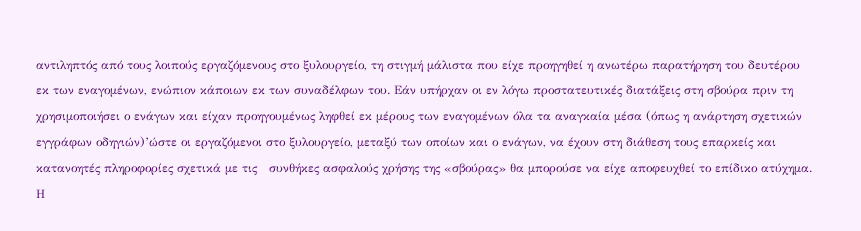αντιληπτός από τους λοιπούς εργαζόμενους στο ξυλουργείο, τη στιγμή μάλιστα που είχε προηγηθεί η ανωτέρω παρατήρηση του δευτέρου εκ των εναγομένων, ενώπιον κάποιων εκ των συναδέλφων του. Εάν υπήρχαν οι εν λόγω προστατευτικές διατάξεις στη σβούρα πριν τη χρησιμοποιήσει ο ενάγων και είχαν προηγουμένως ληφθεί εκ μέρους των εναγομένων όλα τα αναγκαία μέσα (όπως η ανάρτηση σχετικών εγγράφων οδηγιών)’ώστε οι εργαζόμενοι στο ξυλουργείο, μεταξύ των οποίων και ο ενάγων, να έχουν στη διάθεση τους επαρκείς και κατανοητές πληροφορίες σχετικά με τις   συνθήκες ασφαλούς χρήσης της «σβούρας» θα μπορούσε να είχε αποφευχθεί το επίδικο ατύχημα. Η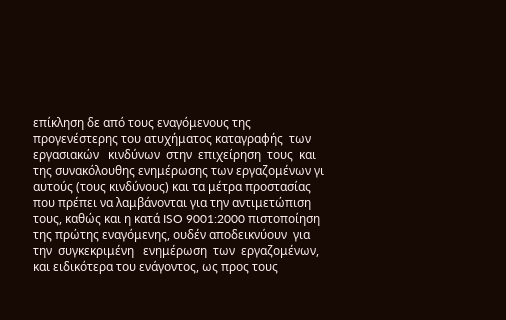επίκληση δε από τους εναγόμενους της προγενέστερης του ατυχήματος καταγραφής  των  εργασιακών   κινδύνων  στην  επιχείρηση  τους  και   της συνακόλουθης ενημέρωσης των εργαζομένων γι αυτούς (τους κινδύνους) και τα μέτρα προστασίας που πρέπει να λαμβάνονται για την αντιμετώπιση τους, καθώς και η κατά ISO 9001:2000 πιστοποίηση της πρώτης εναγόμενης, ουδέν αποδεικνύουν  για  την  συγκεκριμένη   ενημέρωση  των  εργαζομένων,   και ειδικότερα του ενάγοντος, ως προς τους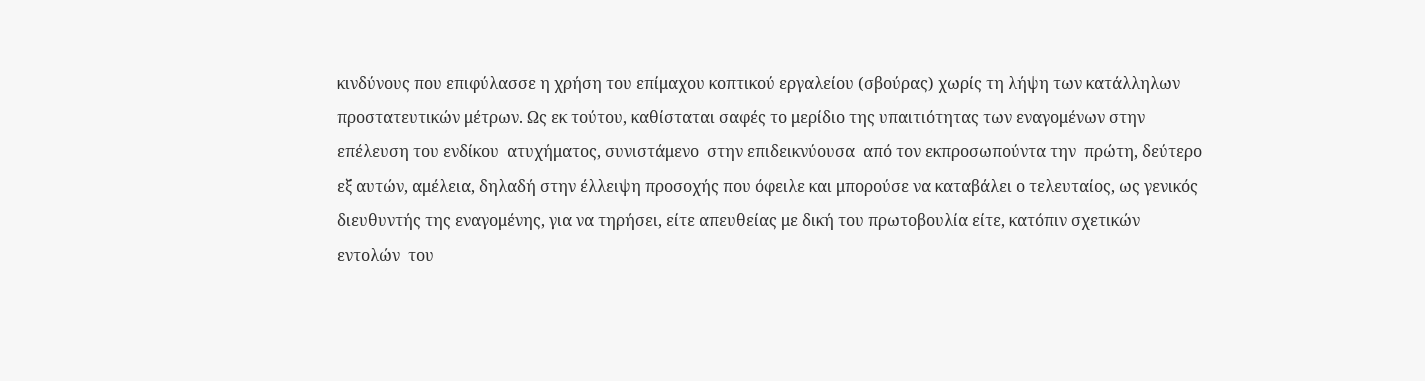κινδύνους που επιφύλασσε η χρήση του επίμαχου κοπτικού εργαλείου (σβούρας) χωρίς τη λήψη των κατάλληλων προστατευτικών μέτρων. Ως εκ τούτου, καθίσταται σαφές το μερίδιο της υπαιτιότητας των εναγομένων στην επέλευση του ενδίκου  ατυχήματος, συνιστάμενο  στην επιδεικνύουσα  από τον εκπροσωπούντα την  πρώτη, δεύτερο εξ αυτών, αμέλεια, δηλαδή στην έλλειψη προσοχής που όφειλε και μπορούσε να καταβάλει ο τελευταίος, ως γενικός διευθυντής της εναγομένης, για να τηρήσει, είτε απευθείας με δική του πρωτοβουλία είτε, κατόπιν σχετικών   εντολών  του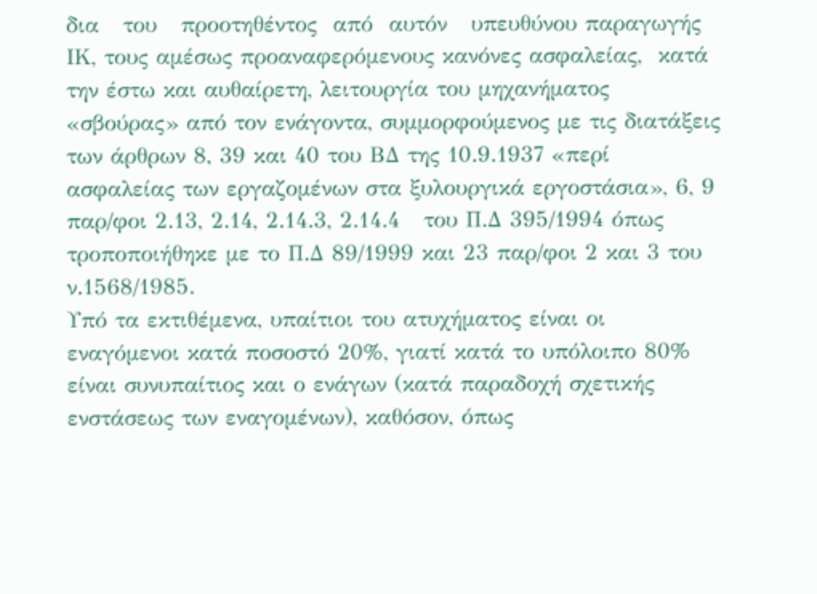δια   του   προοτηθέντος  από  αυτόν   υπευθύνου παραγωγής ΙΚ, τους αμέσως προαναφερόμενους κανόνες ασφαλείας,  κατά την έστω και αυθαίρετη, λειτουργία του μηχανήματος «σβούρας» από τον ενάγοντα, συμμορφούμενος με τις διατάξεις των άρθρων 8, 39 και 40 του ΒΔ της 10.9.1937 «περί ασφαλείας των εργαζομένων στα ξυλουργικά εργοστάσια», 6, 9 παρ/φοι 2.13, 2.14, 2.14.3, 2.14.4   του Π.Δ 395/1994 όπως τροποποιήθηκε με το Π.Δ 89/1999 και 23 παρ/φοι 2 και 3 του ν.1568/1985.
Υπό τα εκτιθέμενα, υπαίτιοι του ατυχήματος είναι οι εναγόμενοι κατά ποσοστό 20%, γιατί κατά το υπόλοιπο 80% είναι συνυπαίτιος και ο ενάγων (κατά παραδοχή σχετικής ενστάσεως των εναγομένων), καθόσον, όπως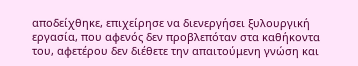αποδείχθηκε, επιχείρησε να διενεργήσει ξυλουργική εργασία, που αφενός δεν προβλεπόταν στα καθήκοντα του, αφετέρου δεν διέθετε την απαιτούμενη γνώση και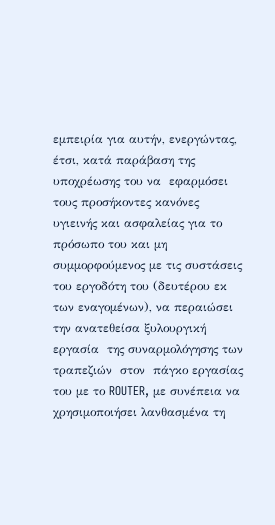εμπειρία για αυτήν, ενεργώντας, έτσι, κατά παράβαση της υποχρέωσης του να  εφαρμόσει τους προσήκοντες κανόνες υγιεινής και ασφαλείας για το πρόσωπο του και μη συμμορφούμενος με τις συστάσεις του εργοδότη του (δευτέρου εκ των εναγομένων), να περαιώσει την ανατεθείσα ξυλουργική     εργασία  της συναρμολόγησης των τραπεζιών  στον  πάγκο εργασίας του με το ROUTER, με συνέπεια να χρησιμοποιήσει λανθασμένα τη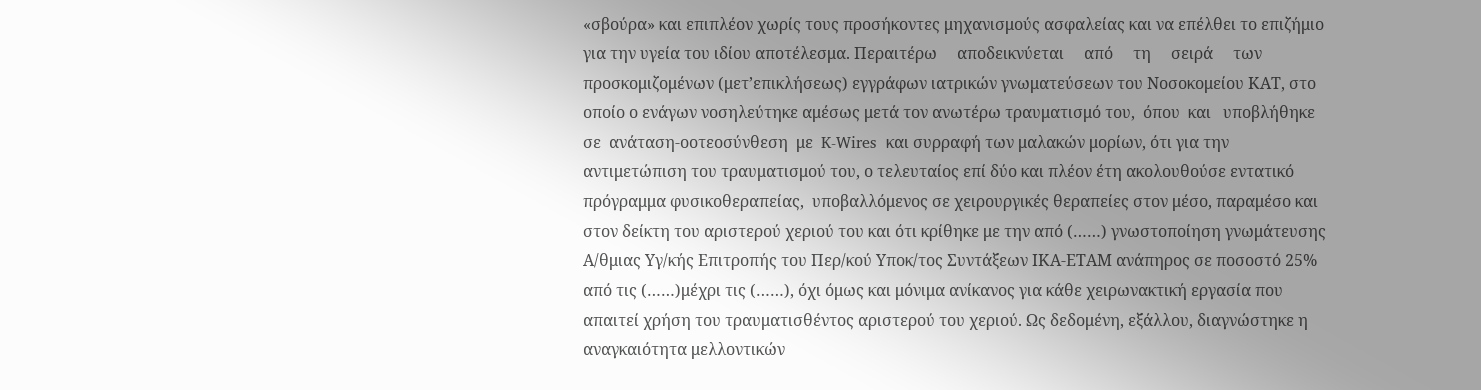«σβούρα» και επιπλέον χωρίς τους προσήκοντες μηχανισμούς ασφαλείας και να επέλθει το επιζήμιο για την υγεία του ιδίου αποτέλεσμα. Περαιτέρω     αποδεικνύεται     από     τη     σειρά     των     προσκομιζομένων (μετ’επικλήσεως) εγγράφων ιατρικών γνωματεύσεων του Νοσοκομείου ΚΑΤ, στο οποίο ο ενάγων νοσηλεύτηκε αμέσως μετά τον ανωτέρω τραυματισμό του,  όπου  και   υποβλήθηκε σε  ανάταση-οοτεοσύνθεση  με  K-Wires  και συρραφή των μαλακών μορίων, ότι για την αντιμετώπιση του τραυματισμού του, ο τελευταίος επί δύο και πλέον έτη ακολουθούσε εντατικό πρόγραμμα φυσικοθεραπείας,  υποβαλλόμενος σε χειρουργικές θεραπείες στον μέσο, παραμέσο και στον δείκτη του αριστερού χεριού του και ότι κρίθηκε με την από (……) γνωστοποίηση γνωμάτευσης Α/θμιας Υγ/κής Επιτροπής του Περ/κού Υποκ/τος Συντάξεων ΙΚΑ-ΕΤΑΜ ανάπηρος σε ποσοστό 25% από τις (……)μέχρι τις (……), όχι όμως και μόνιμα ανίκανος για κάθε χειρωνακτική εργασία που απαιτεί χρήση του τραυματισθέντος αριστερού του χεριού. Ως δεδομένη, εξάλλου, διαγνώστηκε η αναγκαιότητα μελλοντικών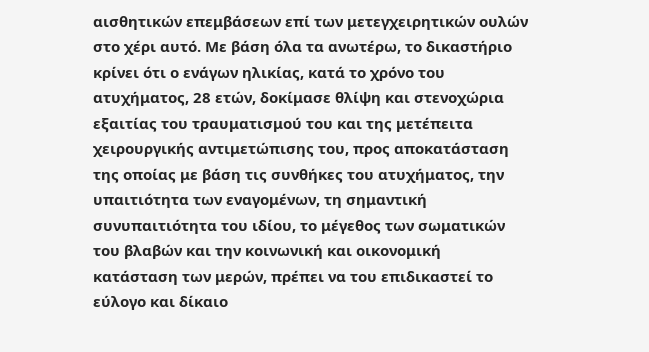αισθητικών επεμβάσεων επί των μετεγχειρητικών ουλών στο χέρι αυτό. Με βάση όλα τα ανωτέρω, το δικαστήριο κρίνει ότι ο ενάγων ηλικίας, κατά το χρόνο του ατυχήματος, 28 ετών, δοκίμασε θλίψη και στενοχώρια εξαιτίας του τραυματισμού του και της μετέπειτα χειρουργικής αντιμετώπισης του, προς αποκατάσταση της οποίας με βάση τις συνθήκες του ατυχήματος, την υπαιτιότητα των εναγομένων, τη σημαντική συνυπαιτιότητα του ιδίου, το μέγεθος των σωματικών του βλαβών και την κοινωνική και οικονομική κατάσταση των μερών, πρέπει να του επιδικαστεί το εύλογο και δίκαιο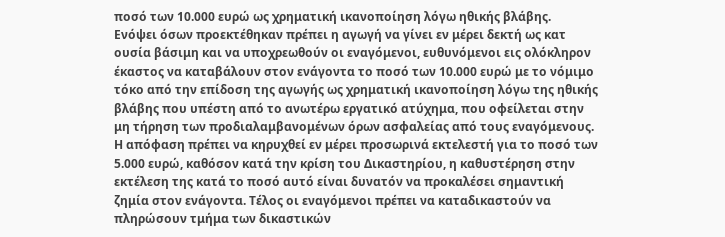ποσό των 10.000 ευρώ ως χρηματική ικανοποίηση λόγω ηθικής βλάβης.
Ενόψει όσων προεκτέθηκαν πρέπει η αγωγή να γίνει εν μέρει δεκτή ως κατ ουσία βάσιμη και να υποχρεωθούν οι εναγόμενοι, ευθυνόμενοι εις ολόκληρον έκαστος να καταβάλουν στον ενάγοντα το ποσό των 10.000 ευρώ με το νόμιμο τόκο από την επίδοση της αγωγής ως χρηματική ικανοποίηση λόγω της ηθικής βλάβης που υπέστη από το ανωτέρω εργατικό ατύχημα, που οφείλεται στην μη τήρηση των προδιαλαμβανομένων όρων ασφαλείας από τους εναγόμενους. Η απόφαση πρέπει να κηρυχθεί εν μέρει προσωρινά εκτελεστή για το ποσό των 5.000 ευρώ, καθόσον κατά την κρίση του Δικαστηρίου, η καθυστέρηση στην εκτέλεση της κατά το ποσό αυτό είναι δυνατόν να προκαλέσει σημαντική ζημία στον ενάγοντα. Τέλος οι εναγόμενοι πρέπει να καταδικαστούν να πληρώσουν τμήμα των δικαστικών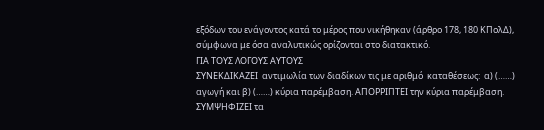εξόδων του ενάγοντος κατά το μέρος που νικήθηκαν (άρθρο 178, 180 ΚΠολΔ), σύμφωνα με όσα αναλυτικώς ορίζονται στο διατακτικό.
ΓΙΑ ΤΟΥΣ ΛΟΓΟΥΣ ΑΥΤΟΥΣ
ΣΥΝΕΚΔΙΚΑΖΕΙ  αντιμωλία των διαδίκων τις με αριθμό  καταθέσεως:  α) (……) αγωγή και β) (……) κύρια παρέμβαση. ΑΠΟΡΡΙΠΤΕΙ την κύρια παρέμβαση. ΣΥΜΨΗΦΙΖΕΙ τα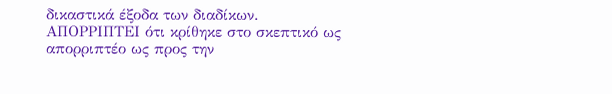δικαστικά έξοδα των διαδίκων.
ΑΠΟΡΡΙΠΤΕΙ ότι κρίθηκε στο σκεπτικό ως απορριπτέο ως προς την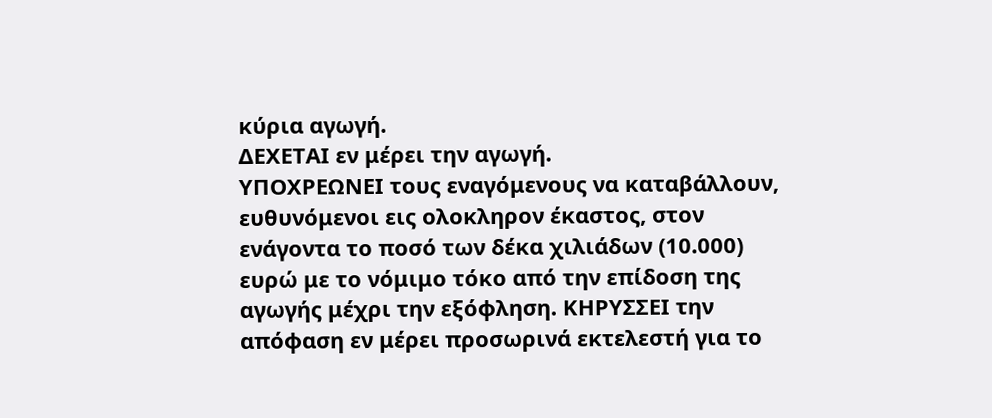κύρια αγωγή.
ΔΕΧΕΤΑΙ εν μέρει την αγωγή.
ΥΠΟΧΡΕΩΝΕΙ τους εναγόμενους να καταβάλλουν, ευθυνόμενοι εις ολοκληρον έκαστος, στον ενάγοντα το ποσό των δέκα χιλιάδων (10.000) ευρώ με το νόμιμο τόκο από την επίδοση της αγωγής μέχρι την εξόφληση. ΚΗΡΥΣΣΕΙ την απόφαση εν μέρει προσωρινά εκτελεστή για το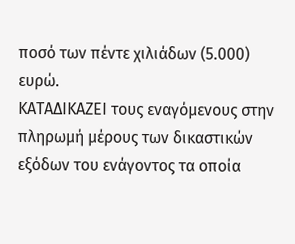ποσό των πέντε χιλιάδων (5.000) ευρώ.
ΚΑΤΑΔΙΚΑΖΕΙ τους εναγόμενους στην πληρωμή μέρους των δικαστικών εξόδων του ενάγοντος τα οποία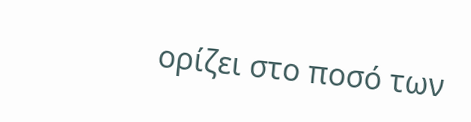ορίζει στο ποσό των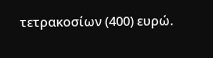τετρακοσίων (400) ευρώ.